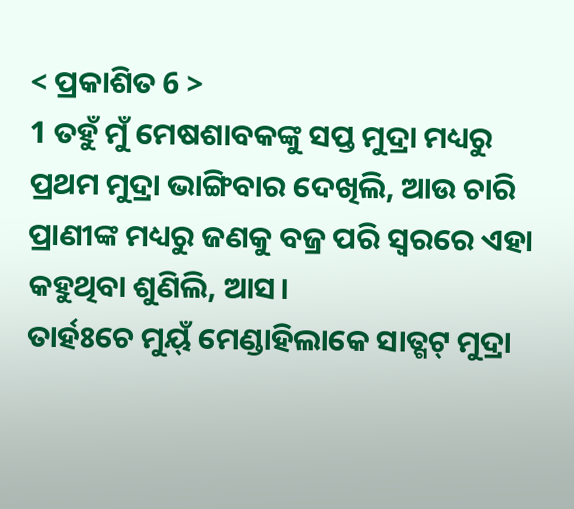< ପ୍ରକାଶିତ 6 >
1 ତହୁଁ ମୁଁ ମେଷଶାବକଙ୍କୁ ସପ୍ତ ମୁଦ୍ରା ମଧ୍ୟରୁ ପ୍ରଥମ ମୁଦ୍ରା ଭାଙ୍ଗିବାର ଦେଖିଲି, ଆଉ ଚାରି ପ୍ରାଣୀଙ୍କ ମଧ୍ୟରୁ ଜଣକୁ ବଜ୍ର ପରି ସ୍ୱରରେ ଏହା କହୁଥିବା ଶୁଣିଲି, ଆସ।
ତାର୍ହଃଚେ ମୁୟ୍ଁ ମେଣ୍ଡାହିଲାକେ ସାତ୍ଗଟ୍ ମୁଦ୍ରା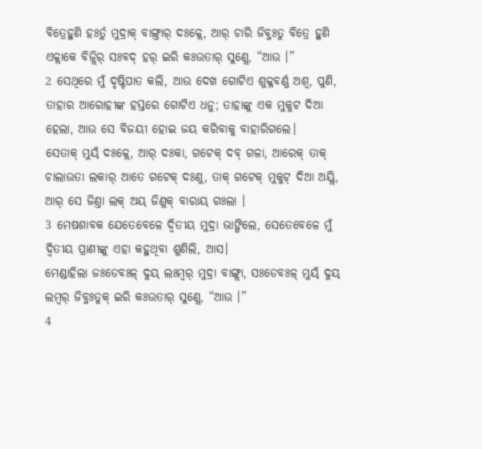ବିତ୍ରେହୁଣି ହଃର୍ତୁ ମୁଦ୍ରାକ୍ ବାଙ୍ଗ୍ତାର୍ ଦଃକ୍ଲେ, ଆର୍ ଚାରି ଜିବ୍ଜଃତୁ ବିତ୍ରେ ହୁଣି ଏକ୍ଲାକେ ବିଜ୍ଲିର୍ ସଃବଦ୍ ହର୍ ଇରି କଃଉତାର୍ ସୁଣ୍ଲେ, “ଆଉ ।”
2 ସେଥିରେ ମୁଁ ଦୃଷ୍ଟିପାତ କଲି, ଆଉ ଦେଖ ଗୋଟିଏ ଶୁକ୍ଳବର୍ଣ୍ଣ ଅଶ୍ୱ, ପୁଣି, ତାହାର ଆରୋହୀଙ୍କ ହସ୍ତରେ ଗୋଟିଏ ଧନୁ; ତାହାଙ୍କୁ ଏକ ମୁକୁଟ ଦିଆ ହେଲା, ଆଉ ସେ ବିଜୟୀ ହୋଇ ଜୟ କରିବାକୁ ବାହାରିଗଲେ।
ସେତାକ୍ ମୁୟ୍ଁ ଦଃକ୍ଲେ, ଆର୍ ଦଃକା, ଗଟେକ୍ ଦବ୍ ଗଳା, ଆରେକ୍ ତାକ୍ ଚାଲାଉତା ଲକାର୍ ଆତେ ଗଟେକ୍ ଦଃଣୁ, ତାକ୍ ଗଟେକ୍ ମୁକୁଟ୍ ଦିଆ ଅୟ୍ଲି, ଆର୍ ସେ ଜିଣ୍ତା ଲକ୍ ଅୟ୍ ଜିଣୁକ୍ ବାରାୟ୍ ଗଃଲା ।
3 ମେଷଶାବକ ଯେତେବେଳେ ଦ୍ୱିତୀୟ ମୁଦ୍ରା ଭାଙ୍ଗିଲେ, ସେତେବେଳେ ମୁଁ ଦ୍ୱିତୀୟ ପ୍ରାଣୀଙ୍କୁ ଏହା କହୁଥିବା ଶୁଣିଲି, ଆସ।
ମେଣ୍ଡାହିଲା ଜଃଡେବଃଳ୍ ଦୁୟ୍ ଲଃମ୍ବର୍ ମୁଦ୍ରା ବାଙ୍ଗ୍ଲା, ସଃଡେବଃଳ୍ ମୁୟ୍ଁ ଦୁୟ୍ ଲମ୍ବର୍ ଜିବ୍ଜଃତୁକ୍ ଇରି କଃଉତାର୍ ସୁଣ୍ଲେ, “ଆଉ ।”
4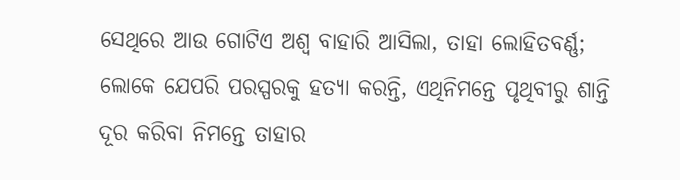ସେଥିରେ ଆଉ ଗୋଟିଏ ଅଶ୍ୱ ବାହାରି ଆସିଲା, ତାହା ଲୋହିତବର୍ଣ୍ଣ; ଲୋକେ ଯେପରି ପରସ୍ପରକୁ ହତ୍ୟା କରନ୍ତି, ଏଥିନିମନ୍ତେ ପୃଥିବୀରୁ ଶାନ୍ତି ଦୂର କରିବା ନିମନ୍ତେ ତାହାର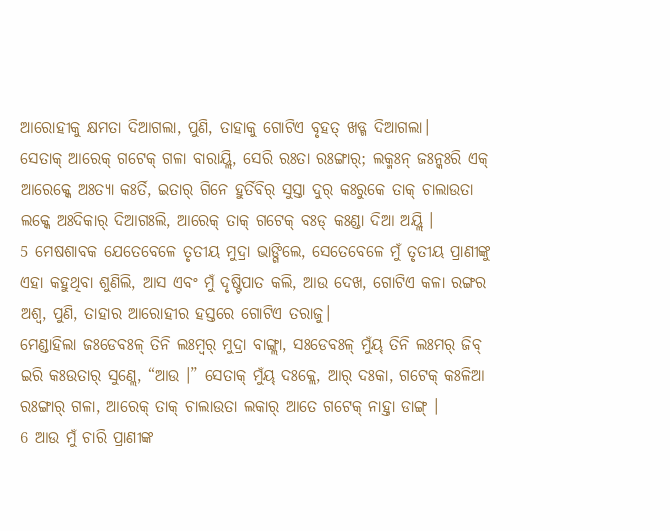ଆରୋହୀକୁ କ୍ଷମତା ଦିଆଗଲା, ପୁଣି, ତାହାକୁ ଗୋଟିଏ ବୃହତ୍ ଖଡ୍ଗ ଦିଆଗଲା।
ସେତାକ୍ ଆରେକ୍ ଗଟେକ୍ ଗଳା ବାରାୟ୍ଲି, ସେରି ରଃତା ରଃଙ୍ଗାର୍; ଲକ୍ମଃନ୍ ଜଃନ୍କଃରି ଏକ୍ ଆରେକ୍କେ ଅଃତ୍ୟା କଃର୍ତି, ଇତାର୍ ଗିନେ ହୁର୍ତିବିର୍ ସୁସ୍ତା ଦୁର୍ କଃରୁକେ ତାକ୍ ଚାଲାଉତା ଲକ୍କେ ଅଃଦିକାର୍ ଦିଆଗଃଲି, ଆରେକ୍ ତାକ୍ ଗଟେକ୍ ବଃଡ୍ କଃଣ୍ଡା ଦିଆ ଅୟ୍ଲି ।
5 ମେଷଶାବକ ଯେତେବେଳେ ତୃତୀୟ ମୁଦ୍ରା ଭାଙ୍ଗିଲେ, ସେତେବେଳେ ମୁଁ ତୃତୀୟ ପ୍ରାଣୀଙ୍କୁ ଏହା କହୁଥିବା ଶୁଣିଲି, ଆସ ଏବଂ ମୁଁ ଦୃଷ୍ଟିପାତ କଲି, ଆଉ ଦେଖ, ଗୋଟିଏ କଳା ରଙ୍ଗର ଅଶ୍ୱ, ପୁଣି, ତାହାର ଆରୋହୀର ହସ୍ତରେ ଗୋଟିଏ ତରାଜୁ।
ମେଣ୍ଡାହିଲା ଜଃଡେବଃଳ୍ ତିନି ଲଃମ୍ବର୍ ମୁଦ୍ରା ବାଙ୍ଗ୍ଲା, ସଃଡେବଃଳ୍ ମୁଁୟ୍ ତିନି ଲଃମର୍ ଜିବ୍ ଇରି କଃଉତାର୍ ସୁଣ୍ଲେ, “ଆଉ ।” ସେତାକ୍ ମୁଁୟ୍ ଦଃକ୍ଲେ, ଆର୍ ଦଃକା, ଗଟେକ୍ କଃଳିଆ ରଃଙ୍ଗାର୍ ଗଳା, ଆରେକ୍ ତାକ୍ ଚାଲାଉତା ଲକାର୍ ଆତେ ଗଟେକ୍ ନାହ୍ତା ଡାଙ୍ଗ୍ ।
6 ଆଉ ମୁଁ ଚାରି ପ୍ରାଣୀଙ୍କ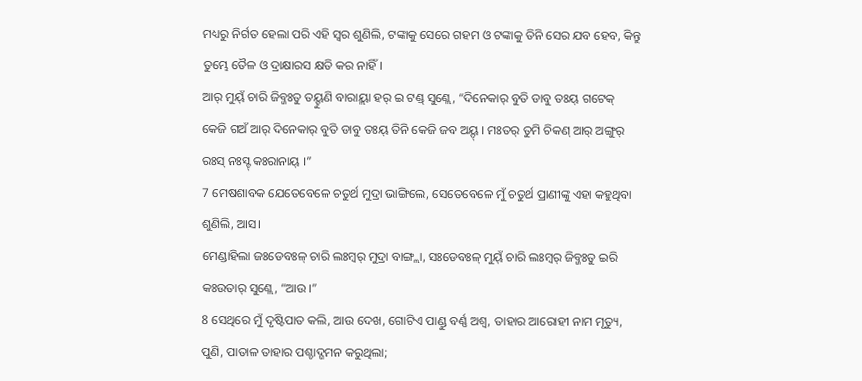ମଧ୍ୟରୁ ନିର୍ଗତ ହେଲା ପରି ଏହି ସ୍ୱର ଶୁଣିଲି, ଟଙ୍କାକୁ ସେରେ ଗହମ ଓ ଟଙ୍କାକୁ ତିନି ସେର ଯବ ହେବ, କିନ୍ତୁ ତୁମ୍ଭେ ତୈଳ ଓ ଦ୍ରାକ୍ଷାରସ କ୍ଷତି କର ନାହିଁ।
ଆର୍ ମୁୟ୍ଁ ଚାରି ଜିବ୍ଜଃତୁ ତୟ୍ହୁଣି ବାରାୟ୍ଲା ହର୍ ଇ ଟଣ୍ଡ୍ ସୁଣ୍ଲେ, “ଦିନେକାର୍ ବୁତି ଡାବୁ ତଃୟ୍ ଗଟେକ୍ କେଜି ଗଅଁ ଆର୍ ଦିନେକାର୍ ବୁତି ଡାବୁ ତଃୟ୍ ତିନି କେଜି ଜବ ଅୟ୍ଦ୍ । ମଃତର୍ ତୁମି ଚିକଣ୍ ଆର୍ ଅଙ୍ଗୁର୍ ରଃସ୍ ନଃସ୍ଟ୍ କଃରାନାୟ୍ ।”
7 ମେଷଶାବକ ଯେତେବେଳେ ଚତୁର୍ଥ ମୁଦ୍ରା ଭାଙ୍ଗିଲେ, ସେତେବେଳେ ମୁଁ ଚତୁର୍ଥ ପ୍ରାଣୀଙ୍କୁ ଏହା କହୁଥିବା ଶୁଣିଲି, ଆସ।
ମେଣ୍ଡାହିଲା ଜଃଡେବଃଳ୍ ଚାରି ଲଃମ୍ବର୍ ମୁଦ୍ରା ବାଙ୍ଗ୍ଲା, ସଃଡେବଃଳ୍ ମୁୟ୍ଁ ଚାରି ଲଃମ୍ବର୍ ଜିବ୍ଜଃତୁ ଇରି କଃଉତାର୍ ସୁଣ୍ଲେ, “ଆଉ ।”
8 ସେଥିରେ ମୁଁ ଦୃଷ୍ଟିପାତ କଲି, ଆଉ ଦେଖ, ଗୋଟିଏ ପାଣ୍ଡୁ ବର୍ଣ୍ଣ ଅଶ୍ୱ, ତାହାର ଆରୋହୀ ନାମ ମୃତ୍ୟୁ, ପୁଣି, ପାତାଳ ତାହାର ପଶ୍ଚାଦ୍ଗମନ କରୁଥିଲା;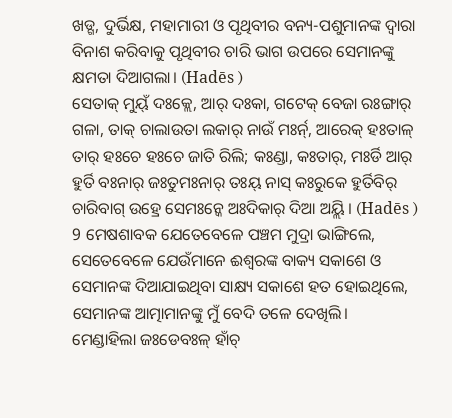ଖଡ୍ଗ, ଦୁର୍ଭିକ୍ଷ, ମହାମାରୀ ଓ ପୃଥିବୀର ବନ୍ୟ-ପଶୁମାନଙ୍କ ଦ୍ୱାରା ବିନାଶ କରିବାକୁ ପୃଥିବୀର ଚାରି ଭାଗ ଉପରେ ସେମାନଙ୍କୁ କ୍ଷମତା ଦିଆଗଲା। (Hadēs )
ସେତାକ୍ ମୁୟ୍ଁ ଦଃକ୍ଲେ, ଆର୍ ଦଃକା, ଗଟେକ୍ ବେଜା ରଃଙ୍ଗାର୍ ଗଳା, ତାକ୍ ଚାଲାଉତା ଲକାର୍ ନାଉଁ ମଃର୍ନ୍, ଆରେକ୍ ହଃତାଳ୍ ତାର୍ ହଃଚେ ହଃଚେ ଜାତି ରିଲି; କଃଣ୍ଡା, କଃତାର୍, ମଃର୍ଡି ଆର୍ ହୁର୍ତି ବଃନାର୍ ଜଃତୁମଃନାର୍ ତଃୟ୍ ନାସ୍ କଃରୁକେ ହୁର୍ତିବିର୍ ଚାରିବାଗ୍ ଉହ୍ରେ ସେମଃନ୍କେ ଅଃଦିକାର୍ ଦିଆ ଅୟ୍ଲି । (Hadēs )
9 ମେଷଶାବକ ଯେତେବେଳେ ପଞ୍ଚମ ମୁଦ୍ରା ଭାଙ୍ଗିଲେ, ସେତେବେଳେ ଯେଉଁମାନେ ଈଶ୍ବରଙ୍କ ବାକ୍ୟ ସକାଶେ ଓ ସେମାନଙ୍କ ଦିଆଯାଇଥିବା ସାକ୍ଷ୍ୟ ସକାଶେ ହତ ହୋଇଥିଲେ, ସେମାନଙ୍କ ଆତ୍ମାମାନଙ୍କୁ ମୁଁ ବେଦି ତଳେ ଦେଖିଲି।
ମେଣ୍ଡାହିଲା ଜଃଡେବଃଳ୍ ହାଁଚ୍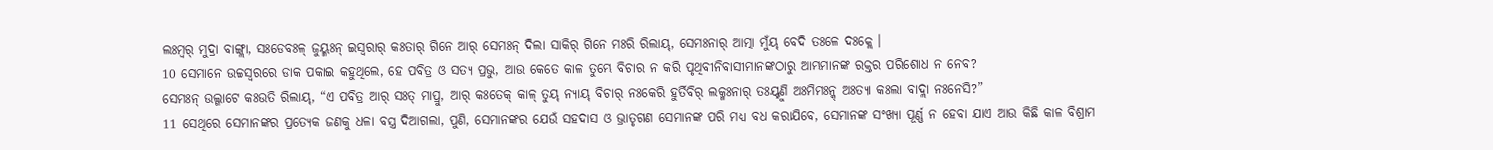ଲଃମ୍ବର୍ ମୁଦ୍ରା ବାଙ୍ଗ୍ଲା, ସଃଡେବଃଳ୍ ଜୁୟ୍ମଃନ୍ ଇସ୍ୱରାର୍ କଃତାର୍ ଗିନେ ଆର୍ ସେମଃନ୍ ଦିଲା ସାକିର୍ ଗିନେ ମଃରି ରିଲାୟ୍, ସେମଃନାର୍ ଆତ୍ମା ମୁଁୟ୍ ବେଦି ତଃଳେ ଦଃକ୍ଲେ ।
10 ସେମାନେ ଉଚ୍ଚସ୍ୱରରେ ଡାକ ପକାଇ କହୁଥିଲେ, ହେ ପବିତ୍ର ଓ ସତ୍ୟ ପ୍ରଭୁ, ଆଉ କେତେ କାଳ ତୁମ୍ଭେ ବିଚାର ନ କରି ପୃଥିବୀନିବାସୀମାନଙ୍କଠାରୁ ଆମ୍ଭମାନଙ୍କ ରକ୍ତର ପରିଶୋଧ ନ ନେବ?
ସେମଃନ୍ ଉଲ୍ଗାଟେ କଃଉତି ରିଲାୟ୍, “ଏ ପବିତ୍ର ଆର୍ ସଃତ୍ ମାପ୍ରୁ, ଆର୍ କଃତେକ୍ କାଳ୍ ତୁୟ୍ ନ୍ୟାୟ୍ ବିଚାର୍ ନଃକେରି ହୁର୍ତିବିର୍ ଲକ୍ମଃନାର୍ ତଃୟ୍ହୁଣି ଅଃମିମଃନ୍କ୍ ଅଃତ୍ୟା କଃଲା ବାଦ୍ଲା ନଃନେସି?”
11 ସେଥିରେ ସେମାନଙ୍କର ପ୍ରତ୍ୟେକ ଜଣକୁ ଧଳା ବସ୍ତ୍ର ଦିଆଗଲା, ପୁଣି, ସେମାନଙ୍କର ଯେଉଁ ସହଦାସ ଓ ଭ୍ରାତୃଗଣ ସେମାନଙ୍କ ପରି ମଧ୍ୟ ବଧ କରାଯିବେ, ସେମାନଙ୍କ ସଂଖ୍ୟା ପୂର୍ଣ୍ଣ ନ ହେବା ଯାଏ ଆଉ କିଛି କାଳ ବିଶ୍ରାମ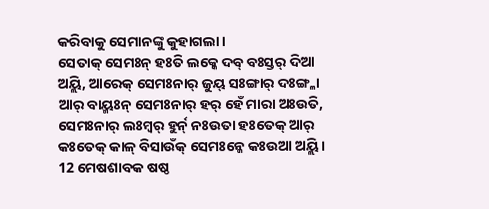କରିବାକୁ ସେମାନଙ୍କୁ କୁହାଗଲା।
ସେତାକ୍ ସେମଃନ୍ ହଃତି ଲକ୍କେ ଦବ୍ ବଃସ୍ତର୍ ଦିଆ ଅୟ୍ଲି, ଆରେକ୍ ସେମଃନାର୍ ଜୁୟ୍ ସଃଙ୍ଗାର୍ ଦଃଙ୍ଗ୍ଳା ଆର୍ ବାୟ୍ମଃନ୍ ସେମଃନାର୍ ହର୍ ହେଁ ମାରା ଅଃଉତି, ସେମଃନାର୍ ଲଃମ୍ବର୍ ହୁର୍ନ୍ ନଃଉତା ହଃତେକ୍ ଆର୍ କଃତେକ୍ କାଳ୍ ବିସାଉଁକ୍ ସେମଃନ୍କେ କଃଉଆ ଅୟ୍ଲି ।
12 ମେଷଶାବକ ଷଷ୍ଠ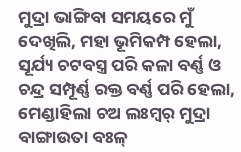ମୁଦ୍ରା ଭାଙ୍ଗିବା ସମୟରେ ମୁଁ ଦେଖିଲି, ମହା ଭୂମିକମ୍ପ ହେଲା, ସୂର୍ଯ୍ୟ ଚଟବସ୍ତ୍ର ପରି କଳା ବର୍ଣ୍ଣ ଓ ଚନ୍ଦ୍ର ସମ୍ପୂର୍ଣ୍ଣ ରକ୍ତ ବର୍ଣ୍ଣ ପରି ହେଲା,
ମେଣ୍ଡାହିଲା ଚଅ ଲଃମ୍ବର୍ ମୁଦ୍ରା ବାଙ୍ଗାଉତା ବଃଳ୍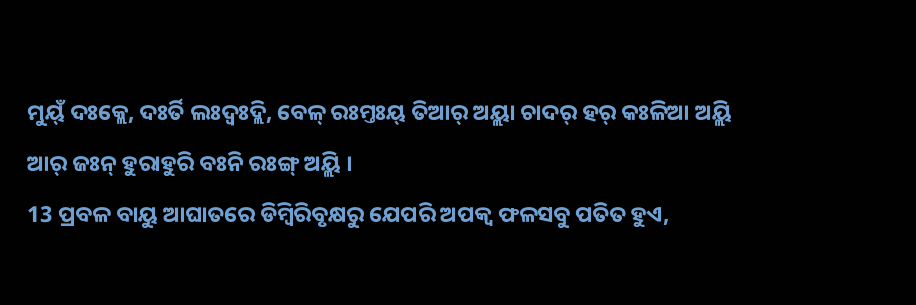ମୁୟ୍ଁ ଦଃକ୍ଲେ, ଦଃର୍ତି ଲଃଦ୍ବଃଦ୍ଲି, ବେଳ୍ ରଃମ୍ତଃୟ୍ ତିଆର୍ ଅୟ୍ଲା ଚାଦର୍ ହର୍ କଃଳିଆ ଅୟ୍ଲି ଆର୍ ଜଃନ୍ ହୁରାହୁରି ବଃନି ରଃଙ୍ଗ୍ ଅୟ୍ଲି ।
13 ପ୍ରବଳ ବାୟୁ ଆଘାତରେ ଡିମ୍ବିରିବୃକ୍ଷରୁ ଯେପରି ଅପକ୍ୱ ଫଳସବୁ ପତିତ ହୁଏ,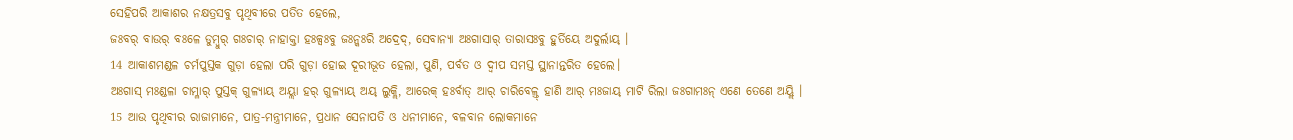ସେହିପରି ଆକାଶର ନକ୍ଷତ୍ରସବୁ ପୃଥିବୀରେ ପତିତ ହେଲେ,
ଜଃବର୍ ବାଉର୍ ବଃଳେ ଡୁମ୍ବୁର୍ ଗଃଚାର୍ ନାହାକ୍ତା ହଃଳ୍ସଃବୁ ଜଃନ୍କଃରି ଅଦ୍ରେଦ୍, ସେବାନ୍ୟା ଅଃଗାସାର୍ ତାରାସଃବୁ ହୁର୍ତିୟେ ଅଦୁର୍ଲାୟ୍ ।
14 ଆକାଶମଣ୍ଡଳ ଚର୍ମପୁସ୍ତକ ଗୁଡ଼ା ହେଲା ପରି ଗୁଡ଼ା ହୋଇ ଦୂରୀଭୂତ ହେଲା, ପୁଣି, ପର୍ବତ ଓ ଦ୍ୱୀପ ସମସ୍ତ ସ୍ଥାନାନ୍ତରିତ ହେଲେ।
ଅଃଗାସ୍ ମଃଣ୍ଡଳା ଚାମ୍ଳାର୍ ପୁସ୍ତକ୍ ଗୁଳ୍ୟାୟ୍ ଅୟ୍ଲା ହର୍ ଗୁଳ୍ୟାୟ୍ ଅୟ୍ ଲୁକ୍ଲି, ଆରେକ୍ ହଃର୍ବାତ୍ ଆର୍ ଚାରିବେଳ୍ତ୍ ହାଣି ଆର୍ ମଃଜାୟ୍ ମାଟି ରିଲା ଜଃଗାମଃନ୍ ଏଣେ ତେଣେ ଅୟ୍ଲି ।
15 ଆଉ ପୃଥିବୀର ରାଜାମାନେ, ପାତ୍ର-ମନ୍ତ୍ରୀମାନେ, ପ୍ରଧାନ ସେନାପତି ଓ ଧନୀମାନେ, ବଳବାନ ଲୋକମାନେ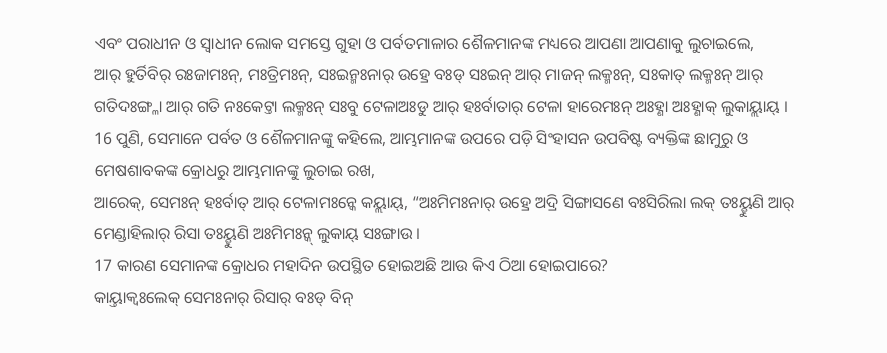ଏବଂ ପରାଧୀନ ଓ ସ୍ୱାଧୀନ ଲୋକ ସମସ୍ତେ ଗୁହା ଓ ପର୍ବତମାଳାର ଶୈଳମାନଙ୍କ ମଧ୍ୟରେ ଆପଣା ଆପଣାକୁ ଲୁଚାଇଲେ,
ଆର୍ ହୁର୍ତିବିର୍ ରଃଜାମଃନ୍, ମଃତ୍ରିମଃନ୍, ସଃଇନ୍ମଃନାର୍ ଉହ୍ରେ ବଃଡ୍ ସଃଇନ୍ ଆର୍ ମାଜନ୍ ଲକ୍ମଃନ୍, ସଃକାତ୍ ଲକ୍ମଃନ୍ ଆର୍ ଗତିଦଃଙ୍ଗ୍ଳା ଆର୍ ଗତି ନଃକେଟ୍ତା ଲକ୍ମଃନ୍ ସଃବୁ ଟେଳାଅଃଡୁ ଆର୍ ହଃର୍ବାତାର୍ ଟେଳା ହାରେମଃନ୍ ଅଃହ୍ଣା ଅଃହ୍ଣାକ୍ ଲୁକାୟ୍ଲାୟ୍ ।
16 ପୁଣି, ସେମାନେ ପର୍ବତ ଓ ଶୈଳମାନଙ୍କୁ କହିଲେ, ଆମ୍ଭମାନଙ୍କ ଉପରେ ପଡ଼ି ସିଂହାସନ ଉପବିଷ୍ଟ ବ୍ୟକ୍ତିଙ୍କ ଛାମୁରୁ ଓ ମେଷଶାବକଙ୍କ କ୍ରୋଧରୁ ଆମ୍ଭମାନଙ୍କୁ ଲୁଚାଇ ରଖ,
ଆରେକ୍, ସେମଃନ୍ ହଃର୍ବାତ୍ ଆର୍ ଟେଳାମଃନ୍କେ କୟ୍ଲାୟ୍, “ଅଃମିମଃନାର୍ ଉହ୍ରେ ଅଦ୍ରି ସିଙ୍ଗାସଣେ ବଃସିରିଲା ଲକ୍ ତଃୟ୍ହୁଣି ଆର୍ ମେଣ୍ଡାହିଲାର୍ ରିସା ତଃୟ୍ହୁଣି ଅଃମିମଃନ୍କ୍ ଲୁକାୟ୍ ସଃଙ୍ଗାଉ ।
17 କାରଣ ସେମାନଙ୍କ କ୍ରୋଧର ମହାଦିନ ଉପସ୍ଥିତ ହୋଇଅଛି ଆଉ କିଏ ଠିଆ ହୋଇପାରେ?
କାୟ୍ତାକ୍ବଃଲେକ୍ ସେମଃନାର୍ ରିସାର୍ ବଃଡ୍ ବିନ୍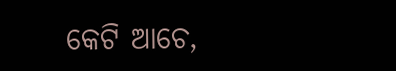କେଟି ଆଚେ,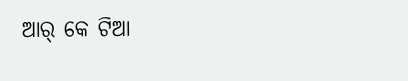ଆର୍ କେ ଟିଆ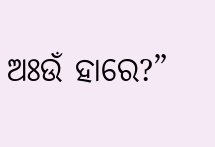ଅଃଉଁ ହାରେ?”